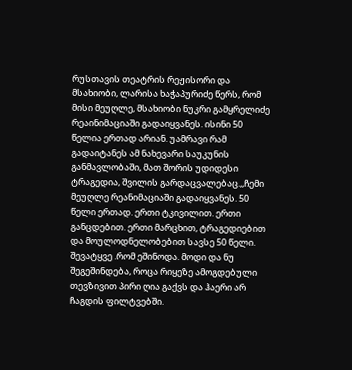რუსთავის თეატრის რეჟისორი და მსახიობი, ლარისა ხაჭაპურიძე წერს, რომ მისი მეუღლე, მსახიობი ნუკრი გამყრელიძე რეაინიმაციაში გადაიყვანეს. ისინი 50 წელია ერთად არიან. უამრავი რამ გადაიტანეს ამ ნახევარი საუკუნის განმავლობაში, მათ შორის უდიდესი ტრაგედია, შვილის გარდაცვალებაც.,,ჩემი მეუღლე რეანიმაციაში გადაიყვანეს. 50 წელი ერთად. ერთი ტკივილით. ერთი განცდებით. ერთი მარცხით, ტრაგედიებით და მოულოდნელობებით სავსე 50 წელი.
შევატყვე .რომ ეშინოდა. მოდი და ნუ შეგეშინდება, როცა რიყეზე ამოგდებული თევზივით პირი ღია გაქვს და ჰაერი არ ჩაგდის ფილტვებში.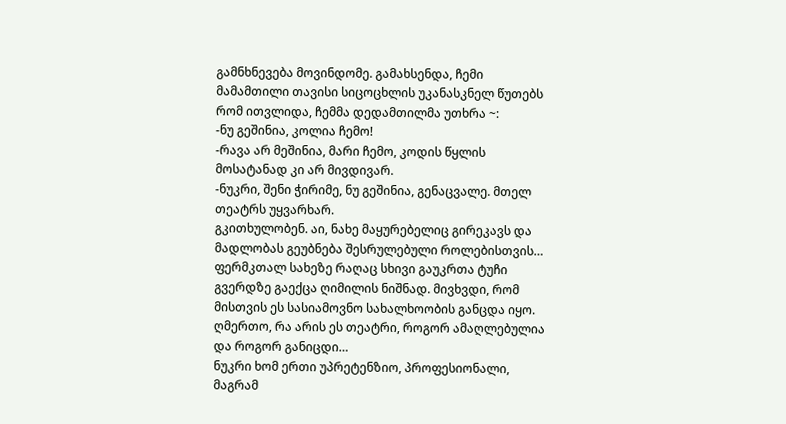გამნხნევება მოვინდომე. გამახსენდა, ჩემი მამამთილი თავისი სიცოცხლის უკანასკნელ წუთებს რომ ითვლიდა, ჩემმა დედამთილმა უთხრა ~:
-ნუ გეშინია, კოლია ჩემო!
-რავა არ მეშინია, მარი ჩემო, კოდის წყლის მოსატანად კი არ მივდივარ.
-ნუკრი, შენი ჭირიმე, ნუ გეშინია, გენაცვალე. მთელ თეატრს უყვარხარ.
გკითხულობენ. აი, ნახე მაყურებელიც გირეკავს და მადლობას გეუბნება შესრულებული როლებისთვის…
ფერმკთალ სახეზე რაღაც სხივი გაუკრთა ტუჩი გვერდზე გაექცა ღიმილის ნიშნად. მივხვდი, რომ მისთვის ეს სასიამოვნო სახალხოობის განცდა იყო. ღმერთო, რა არის ეს თეატრი, როგორ ამაღლებულია და როგორ განიცდი…
ნუკრი ხომ ერთი უპრეტენზიო, პროფესიონალი, მაგრამ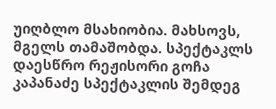უიღბლო მსახიობია. მახსოვს, მგელს თამაშობდა. სპექტაკლს დაესწრო რეჟისორი გოჩა კაპანაძე სპექტაკლის შემდეგ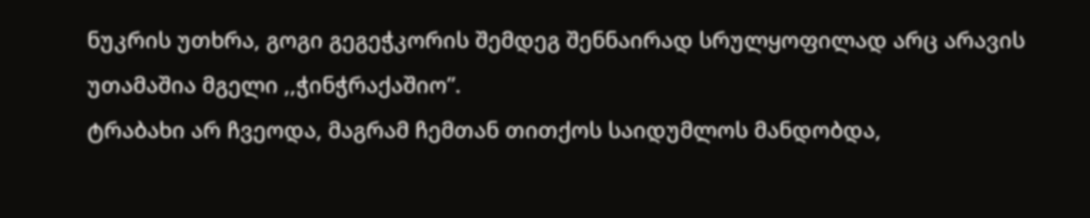ნუკრის უთხრა, გოგი გეგეჭკორის შემდეგ შენნაირად სრულყოფილად არც არავის უთამაშია მგელი ,,ჭინჭრაქაშიო”.
ტრაბახი არ ჩვეოდა, მაგრამ ჩემთან თითქოს საიდუმლოს მანდობდა,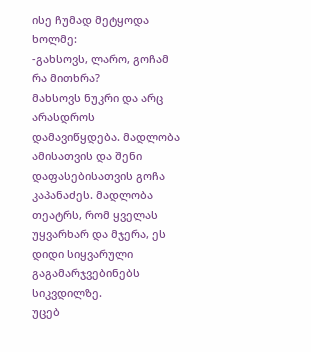ისე ჩუმად მეტყოდა ხოლმე:
-გახსოვს, ლარო, გოჩამ რა მითხრა?
მახსოვს ნუკრი და არც არასდროს დამავიწყდება. მადლობა ამისათვის და შენი დაფასებისათვის გოჩა კაპანაძეს. მადლობა თეატრს, რომ ყველას უყვარხარ და მჯერა, ეს დიდი სიყვარული გაგამარჯვებინებს სიკვდილზე.
უცებ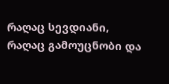რაღაც სევდიანი, რაღაც გამოუცნობი და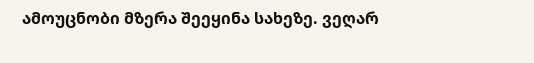ამოუცნობი მზერა შეეყინა სახეზე. ვეღარ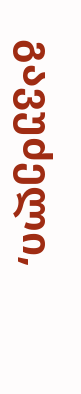გავუძელი,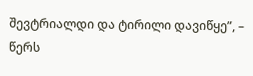შევტრიალდი და ტირილი დავიწყე”, – წერს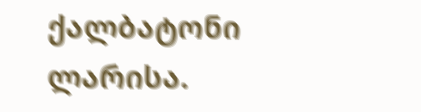ქალბატონი ლარისა.